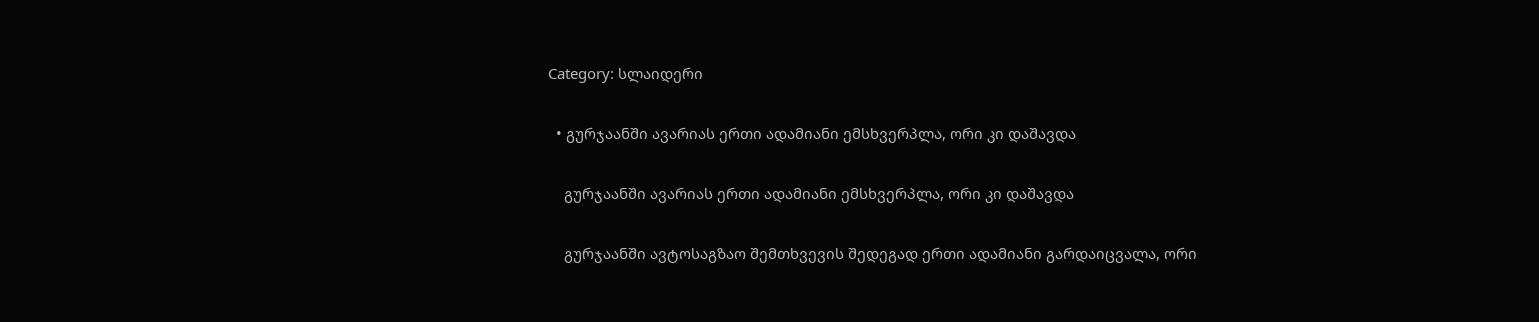Category: სლაიდერი

  • გურჯაანში ავარიას ერთი ადამიანი ემსხვერპლა, ორი კი დაშავდა

    გურჯაანში ავარიას ერთი ადამიანი ემსხვერპლა, ორი კი დაშავდა

    გურჯაანში ავტოსაგზაო შემთხვევის შედეგად ერთი ადამიანი გარდაიცვალა, ორი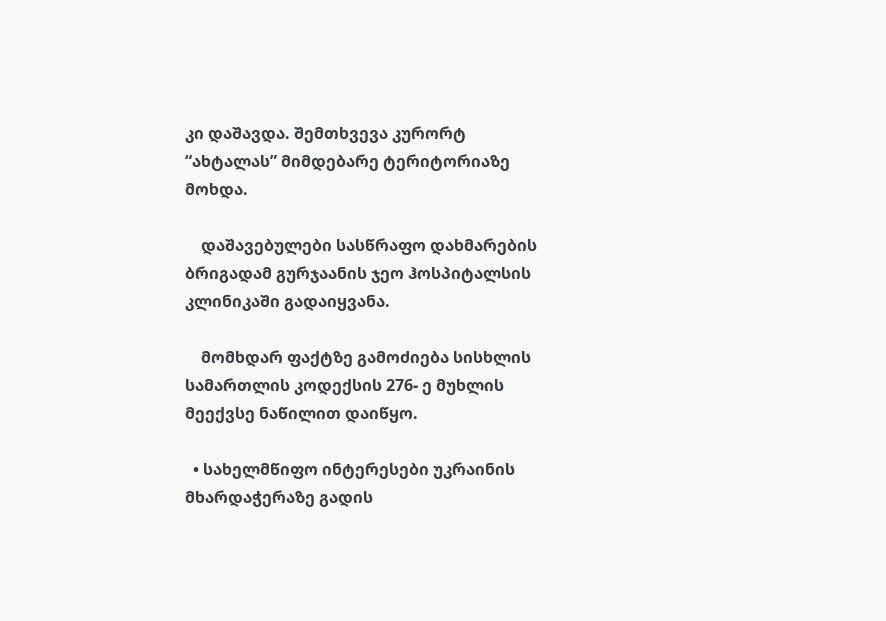კი დაშავდა. შემთხვევა კურორტ “ახტალას” მიმდებარე ტერიტორიაზე მოხდა.

    დაშავებულები სასწრაფო დახმარების ბრიგადამ გურჯაანის ჯეო ჰოსპიტალსის კლინიკაში გადაიყვანა.

    მომხდარ ფაქტზე გამოძიება სისხლის სამართლის კოდექსის 276- ე მუხლის მეექვსე ნაწილით დაიწყო.

  • სახელმწიფო ინტერესები უკრაინის მხარდაჭერაზე გადის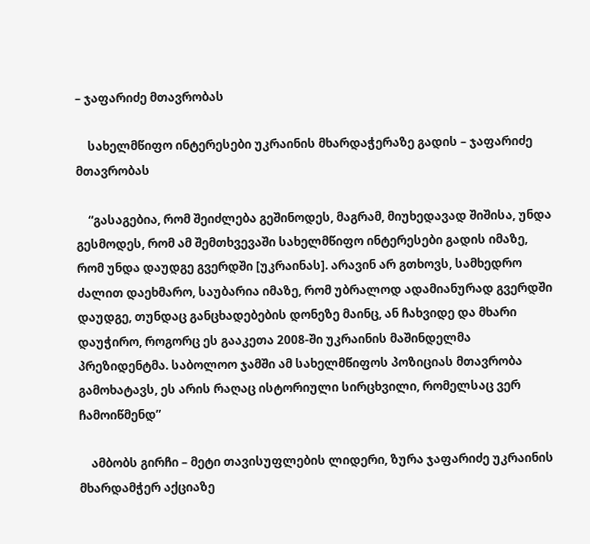– ჯაფარიძე მთავრობას

    სახელმწიფო ინტერესები უკრაინის მხარდაჭერაზე გადის – ჯაფარიძე მთავრობას

    “გასაგებია, რომ შეიძლება გეშინოდეს, მაგრამ, მიუხედავად შიშისა, უნდა გესმოდეს, რომ ამ შემთხვევაში სახელმწიფო ინტერესები გადის იმაზე, რომ უნდა დაუდგე გვერდში [უკრაინას]. არავინ არ გთხოვს, სამხედრო ძალით დაეხმარო, საუბარია იმაზე, რომ უბრალოდ ადამიანურად გვერდში დაუდგე, თუნდაც განცხადებების დონეზე მაინც, ან ჩახვიდე და მხარი დაუჭირო, როგორც ეს გააკეთა 2008-ში უკრაინის მაშინდელმა პრეზიდენტმა. საბოლოო ჯამში ამ სახელმწიფოს პოზიციას მთავრობა გამოხატავს, ეს არის რაღაც ისტორიული სირცხვილი, რომელსაც ვერ ჩამოიწმენდ”

    ამბობს გირჩი – მეტი თავისუფლების ლიდერი, ზურა ჯაფარიძე უკრაინის მხარდამჭერ აქციაზე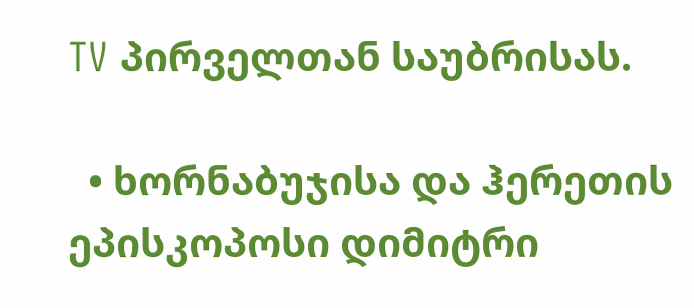TV პირველთან საუბრისას.

  • ხორნაბუჯისა და ჰერეთის ეპისკოპოსი დიმიტრი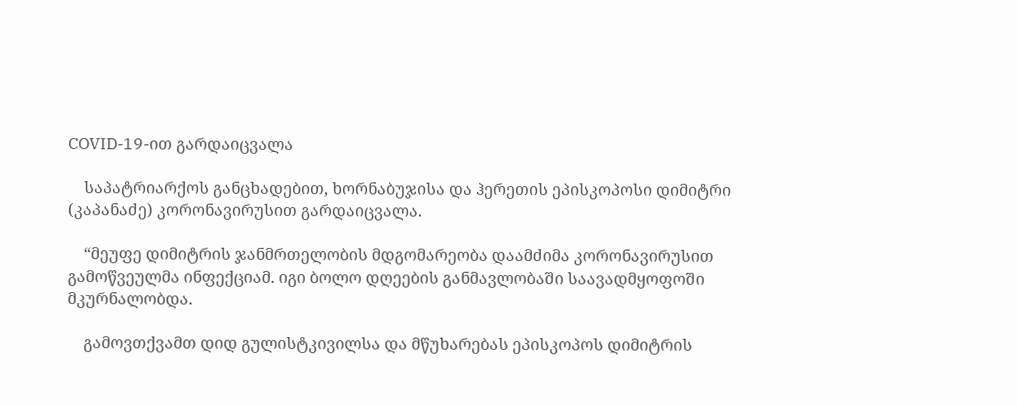COVID-19-ით გარდაიცვალა

    საპატრიარქოს განცხადებით, ხორნაბუჯისა და ჰერეთის ეპისკოპოსი დიმიტრი (კაპანაძე) კორონავირუსით გარდაიცვალა.

    “მეუფე დიმიტრის ჯანმრთელობის მდგომარეობა დაამძიმა კორონავირუსით გამოწვეულმა ინფექციამ. იგი ბოლო დღეების განმავლობაში საავადმყოფოში მკურნალობდა.

    გამოვთქვამთ დიდ გულისტკივილსა და მწუხარებას ეპისკოპოს დიმიტრის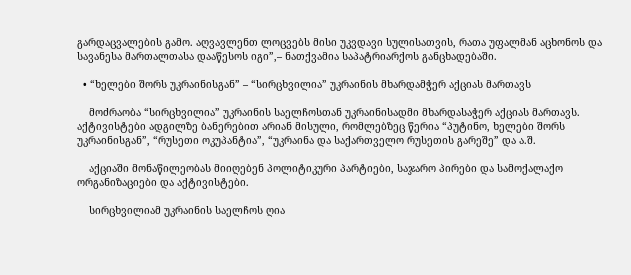გარდაცვალების გამო. აღვავლენთ ლოცვებს მისი უკვდავი სულისათვის, რათა უფალმან აცხონოს და სავანესა მართალთასა დააწესოს იგი”,– ნათქვამია საპატრიარქოს განცხადებაში.

  • “ხელები შორს უკრაინისგან” – “სირცხვილია” უკრაინის მხარდამჭერ აქციას მართავს

    მოძრაობა “სირცხვილია” უკრაინის საელჩოსთან უკრაინისადმი მხარდასაჭერ აქციას მართავს. აქტივისტები ადგილზე ბანერებით არიან მისული, რომლებზეც წერია “პუტინო, ხელები შორს უკრაინისგან”, “რუსეთი ოკუპანტია”, “უკრაინა და საქართველო რუსეთის გარეშე” და ა.შ.

    აქციაში მონაწილეობას მიიღებენ პოლიტიკური პარტიები, საჯარო პირები და სამოქალაქო ორგანიზაციები და აქტივისტები.

    სირცხვილიამ უკრაინის საელჩოს ღია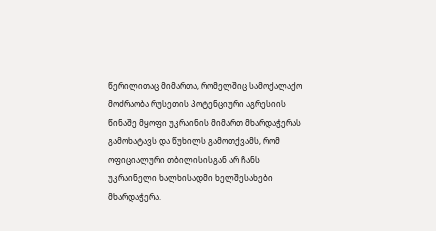წერილითაც მიმართა, რომელშიც სამოქალაქო მოძრაობა რუსეთის პოტენციური აგრესიის წინაშე მყოფი უკრაინის მიმართ მხარდაჭერას გამოხატავს და წუხილს გამოთქვამს, რომ ოფიციალური თბილისისგან არ ჩანს უკრაინელი ხალხისადმი ხელშესახები მხარდაჭერა.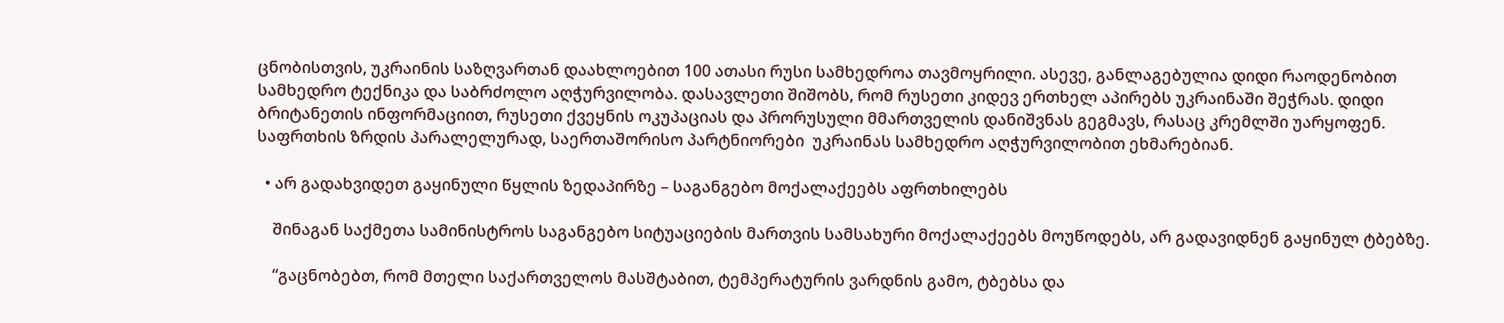ცნობისთვის, უკრაინის საზღვართან დაახლოებით 100 ათასი რუსი სამხედროა თავმოყრილი. ასევე, განლაგებულია დიდი რაოდენობით სამხედრო ტექნიკა და საბრძოლო აღჭურვილობა. დასავლეთი შიშობს, რომ რუსეთი კიდევ ერთხელ აპირებს უკრაინაში შეჭრას. დიდი ბრიტანეთის ინფორმაციით, რუსეთი ქვეყნის ოკუპაციას და პრორუსული მმართველის დანიშვნას გეგმავს, რასაც კრემლში უარყოფენ. საფრთხის ზრდის პარალელურად, საერთაშორისო პარტნიორები  უკრაინას სამხედრო აღჭურვილობით ეხმარებიან.

  • არ გადახვიდეთ გაყინული წყლის ზედაპირზე – საგანგებო მოქალაქეებს აფრთხილებს

    შინაგან საქმეთა სამინისტროს საგანგებო სიტუაციების მართვის სამსახური მოქალაქეებს მოუწოდებს, არ გადავიდნენ გაყინულ ტბებზე.

    “გაცნობებთ, რომ მთელი საქართველოს მასშტაბით, ტემპერატურის ვარდნის გამო, ტბებსა და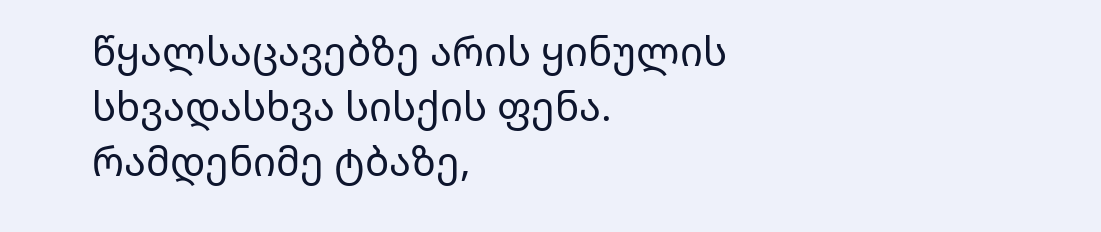წყალსაცავებზე არის ყინულის სხვადასხვა სისქის ფენა. რამდენიმე ტბაზე,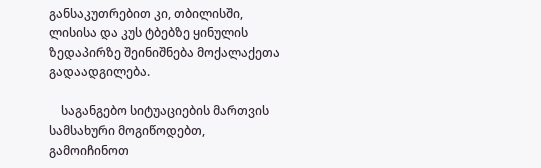განსაკუთრებით კი, თბილისში, ლისისა და კუს ტბებზე ყინულის ზედაპირზე შეინიშნება მოქალაქეთა გადაადგილება.

    საგანგებო სიტუაციების მართვის სამსახური მოგიწოდებთ, გამოიჩინოთ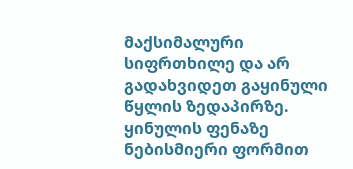მაქსიმალური სიფრთხილე და არ გადახვიდეთ გაყინული წყლის ზედაპირზე. ყინულის ფენაზე ნებისმიერი ფორმით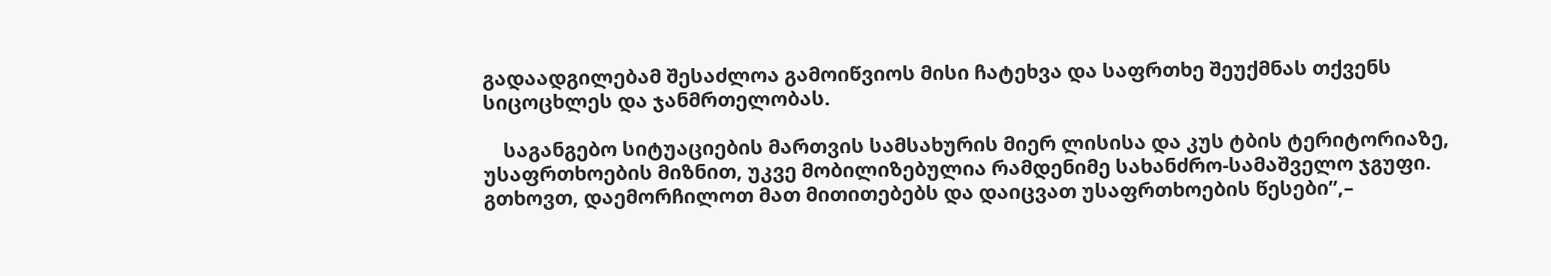გადაადგილებამ შესაძლოა გამოიწვიოს მისი ჩატეხვა და საფრთხე შეუქმნას თქვენს სიცოცხლეს და ჯანმრთელობას.

    საგანგებო სიტუაციების მართვის სამსახურის მიერ ლისისა და კუს ტბის ტერიტორიაზე, უსაფრთხოების მიზნით, უკვე მობილიზებულია რამდენიმე სახანძრო-სამაშველო ჯგუფი. გთხოვთ, დაემორჩილოთ მათ მითითებებს და დაიცვათ უსაფრთხოების წესები”,–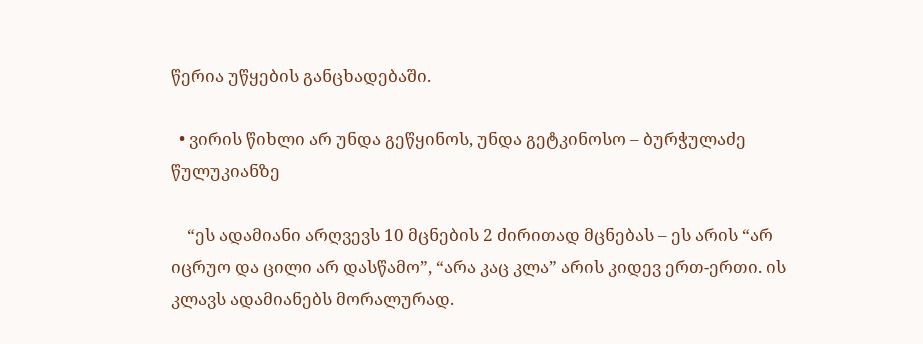წერია უწყების განცხადებაში.

  • ვირის წიხლი არ უნდა გეწყინოს, უნდა გეტკინოსო – ბურჭულაძე წულუკიანზე

    “ეს ადამიანი არღვევს 10 მცნების 2 ძირითად მცნებას – ეს არის “არ იცრუო და ცილი არ დასწამო”, “არა კაც კლა” არის კიდევ ერთ-ერთი. ის კლავს ადამიანებს მორალურად.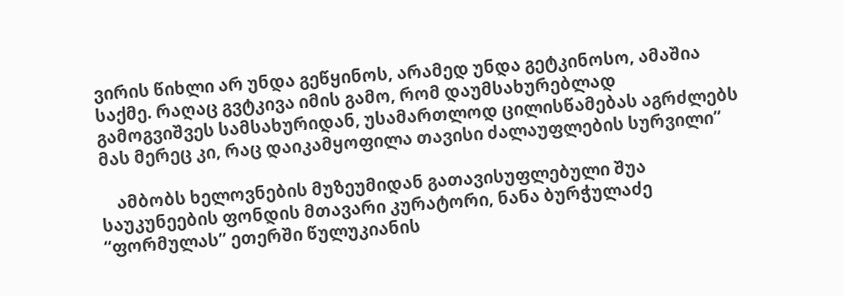ვირის წიხლი არ უნდა გეწყინოს, არამედ უნდა გეტკინოსო, ამაშია საქმე. რაღაც გვტკივა იმის გამო, რომ დაუმსახურებლად გამოგვიშვეს სამსახურიდან, უსამართლოდ ცილისწამებას აგრძლებს მას მერეც კი, რაც დაიკამყოფილა თავისი ძალაუფლების სურვილი”

    ამბობს ხელოვნების მუზეუმიდან გათავისუფლებული შუა საუკუნეების ფონდის მთავარი კურატორი, ნანა ბურჭულაძე “ფორმულას” ეთერში წულუკიანის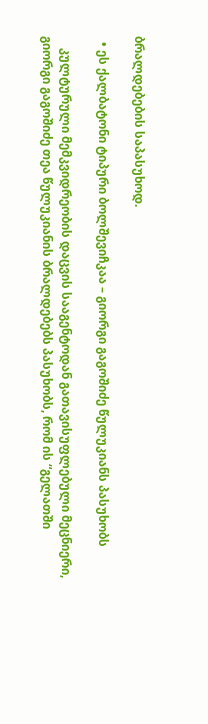ბრალდებების საპასუხოდ.

  • ეს ქალბატონი ტიპური ბოლშევიჩკაა – გიორგი გაგოშიძე წულუკიანს პასუხობს

    კულტურული მემკვიდრეობის დაცვის სააგენტოდან გათავისუფლებული მეცნიერი, გიორგი გაგოშიძე თეა წულუკიანის ბრალდებებს პასუხობს, რომ ის “გელათში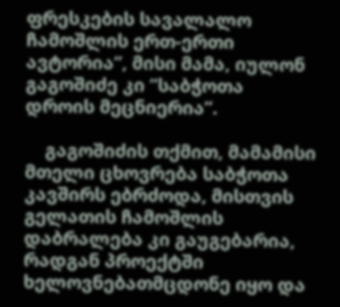ფრესკების სავალალო ჩამოშლის ერთ-ერთი ავტორია”, მისი მამა, იულონ გაგოშიძე კი ”საბჭოთა დროის მეცნიერია”.

    გაგოშიძის თქმით, მამამისი მთელი ცხოვრება საბჭოთა კავშირს ებრძოდა, მისთვის გელათის ჩამოშლის დაბრალება კი გაუგებარია, რადგან პროექტში ხელოვნებათმცდონე იყო და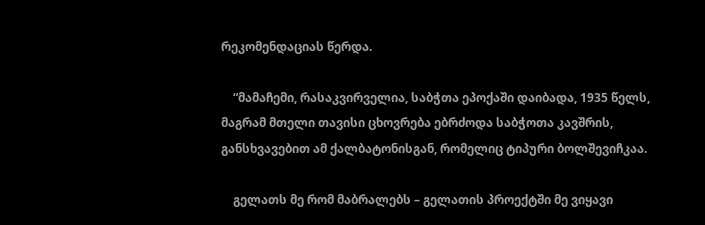რეკომენდაციას წერდა.

    “მამაჩემი, რასაკვირველია, საბჭთა ეპოქაში დაიბადა, 1935 წელს, მაგრამ მთელი თავისი ცხოვრება ებრძოდა საბჭოთა კავშრის, განსხვავებით ამ ქალბატონისგან, რომელიც ტიპური ბოლშევიჩკაა.

    გელათს მე რომ მაბრალებს – გელათის პროექტში მე ვიყავი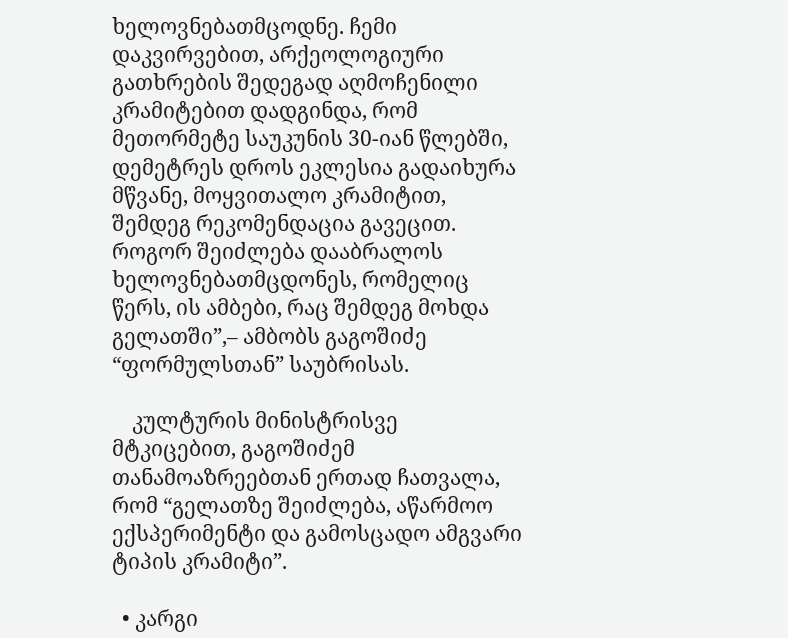ხელოვნებათმცოდნე. ჩემი დაკვირვებით, არქეოლოგიური გათხრების შედეგად აღმოჩენილი კრამიტებით დადგინდა, რომ მეთორმეტე საუკუნის 30-იან წლებში, დემეტრეს დროს ეკლესია გადაიხურა მწვანე, მოყვითალო კრამიტით, შემდეგ რეკომენდაცია გავეცით. როგორ შეიძლება დააბრალოს ხელოვნებათმცდონეს, რომელიც წერს, ის ამბები, რაც შემდეგ მოხდა გელათში”,– ამბობს გაგოშიძე “ფორმულსთან” საუბრისას.

    კულტურის მინისტრისვე მტკიცებით, გაგოშიძემ თანამოაზრეებთან ერთად ჩათვალა, რომ “გელათზე შეიძლება, აწარმოო ექსპერიმენტი და გამოსცადო ამგვარი ტიპის კრამიტი”.

  • კარგი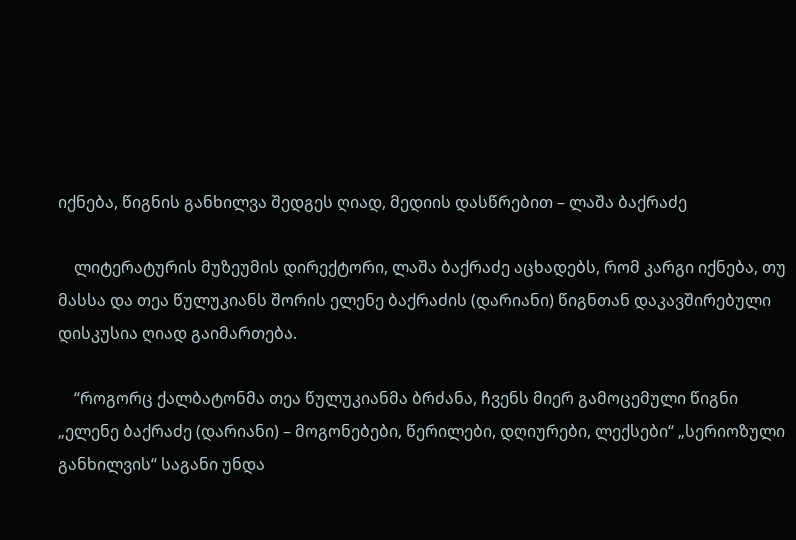იქნება, წიგნის განხილვა შედგეს ღიად, მედიის დასწრებით – ლაშა ბაქრაძე

    ლიტერატურის მუზეუმის დირექტორი, ლაშა ბაქრაძე აცხადებს, რომ კარგი იქნება, თუ მასსა და თეა წულუკიანს შორის ელენე ბაქრაძის (დარიანი) წიგნთან დაკავშირებული დისკუსია ღიად გაიმართება.

    “როგორც ქალბატონმა თეა წულუკიანმა ბრძანა, ჩვენს მიერ გამოცემული წიგნი „ელენე ბაქრაძე (დარიანი) – მოგონებები, წერილები, დღიურები, ლექსები“ „სერიოზული განხილვის“ საგანი უნდა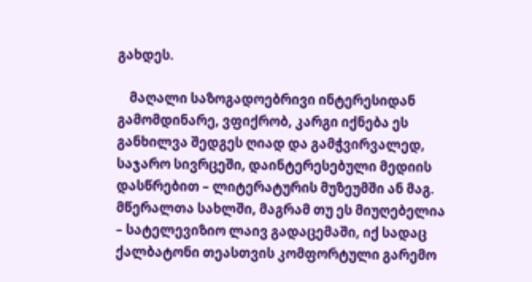გახდეს.

    მაღალი საზოგადოებრივი ინტერესიდან გამომდინარე, ვფიქრობ, კარგი იქნება ეს განხილვა შედგეს ღიად და გამჭვირვალედ, საჯარო სივრცეში, დაინტერესებული მედიის დასწრებით – ლიტერატურის მუზეუმში ან მაგ. მწერალთა სახლში, მაგრამ თუ ეს მიუღებელია – სატელევიზიო ლაივ გადაცემაში, იქ სადაც ქალბატონი თეასთვის კომფორტული გარემო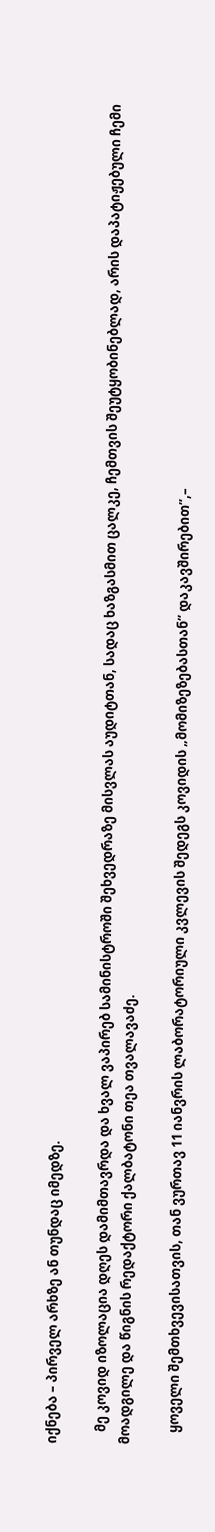იქნება – პირველ არხზე ან თუნდაც იმედზე.

    მე კოვიდ იზოლაცია დღეს დამიმთავრდა და ხვალ ვაპირებ სამინისტროში შეხვედრაზე მისვლას აუდიტთან, სადაც ხაზგასმით ცალკე, ჩემთვის შეუტყობინებლად, არის დაპატიჟებული ჩემი მოადგილე და წიგნის რედაქტორი ქალბატონი თეა თვალავაძე.

    ყოველი შემთხვევისათვის, თან ვურთავ 11 იანვრის ლაბორატორიული კვლევის შედეგს კოვიდის „მომიზეზებასთან“ დაკავშირებით”,–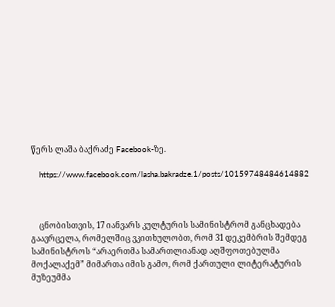წერს ლაშა ბაქრაძე Facebook-ზე.

    https://www.facebook.com/lasha.bakradze.1/posts/10159748484614882



    ცნობისთვის, 17 იანვარს კულტურის სამინისტრომ განცხადება გაავრცელა, რომელშიც ვკითხულობთ, რომ 31 დეკემბრის შემდეგ სამინისტროს “არაერთმა სამართლიანად აღშფოთებულმა მოქალაქემ” მიმართა იმის გამო, რომ ქართული ლიტერატურის მუზეუმმა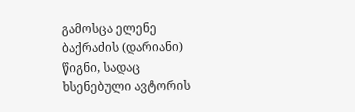გამოსცა ელენე ბაქრაძის (დარიანი) წიგნი, სადაც ხსენებული ავტორის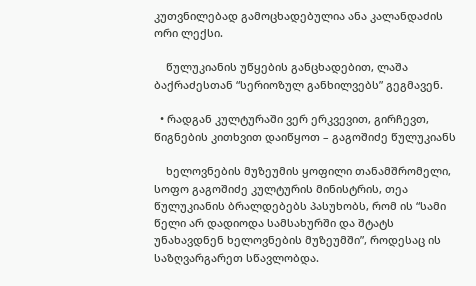კუთვნილებად გამოცხადებულია ანა კალანდაძის ორი ლექსი.

    წულუკიანის უწყების განცხადებით, ლაშა ბაქრაძესთან “სერიოზულ განხილვებს” გეგმავენ.

  • რადგან კულტურაში ვერ ერკვევით, გირჩევთ, წიგნების კითხვით დაიწყოთ – გაგოშიძე წულუკიანს

    ხელოვნების მუზეუმის ყოფილი თანამშრომელი, სოფო გაგოშიძე კულტურის მინისტრის, თეა წულუკიანის ბრალდებებს პასუხობს, რომ ის “სამი წელი არ დადიოდა სამსახურში და შტატს უნახავდნენ ხელოვნების მუზეუმში”, როდესაც ის საზღვარგარეთ სწავლობდა.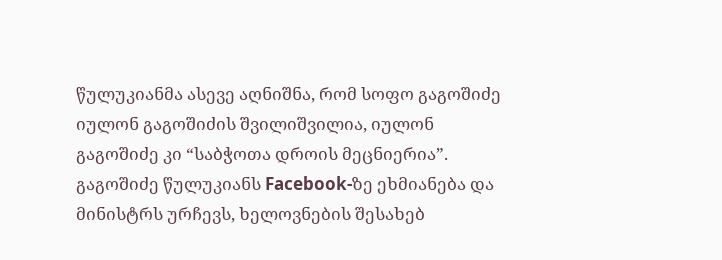წულუკიანმა ასევე აღნიშნა, რომ სოფო გაგოშიძე იულონ გაგოშიძის შვილიშვილია, იულონ გაგოშიძე კი “საბჭოთა დროის მეცნიერია”. გაგოშიძე წულუკიანს Facebook-ზე ეხმიანება და მინისტრს ურჩევს, ხელოვნების შესახებ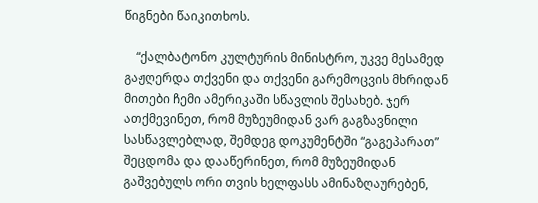წიგნები წაიკითხოს.

    “ქალბატონო კულტურის მინისტრო, უკვე მესამედ გაჟღერდა თქვენი და თქვენი გარემოცვის მხრიდან მითები ჩემი ამერიკაში სწავლის შესახებ. ჯერ ათქმევინეთ, რომ მუზეუმიდან ვარ გაგზავნილი სასწავლებლად, შემდეგ დოკუმენტში “გაგეპარათ” შეცდომა და დააწერინეთ, რომ მუზეუმიდან გაშვებულს ორი თვის ხელფასს ამინაზღაურებენ,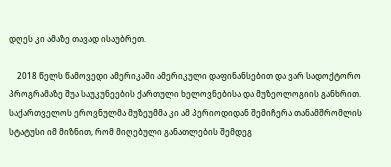დღეს კი ამაზე თავად ისაუბრეთ.

    2018 წელს წამოვედი ამერიკაში ამერიკული დაფინანსებით და ვარ სადოქტორო პროგრამაზე შუა საუკუნეების ქართული ხელოვნებისა და მუზეოლოგიის განხრით. საქართველოს ეროვნულმა მუზეუმმა კი ამ პერიოდიდან შემიჩერა თანამშრომლის სტატუსი იმ მიზნით, რომ მიღებული განათლების შემდეგ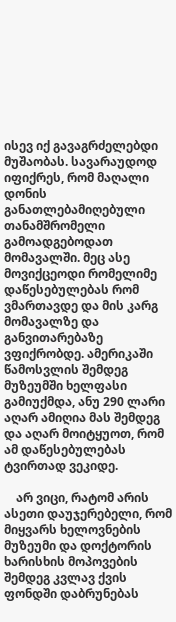ისევ იქ გავაგრძელებდი მუშაობას. სავარაუდოდ იფიქრეს, რომ მაღალი დონის განათლებამიღებული თანამშრომელი გამოადგებოდათ მომავალში. მეც ასე მოვიქცეოდი რომელიმე დაწესებულებას რომ ვმართავდე და მის კარგ მომავალზე და განვითარებაზე ვფიქრობდე. ამერიკაში წამოსვლის შემდეგ მუზეუმში ხელფასი გამიუქმდა, ანუ 290 ლარი აღარ ამიღია მას შემდეგ და აღარ მოიტყუოთ, რომ ამ დაწესებულებას ტვირთად ვეკიდე.

    არ ვიცი, რატომ არის ასეთი დაუჯერებელი, რომ მიყვარს ხელოვნების მუზეუმი და დოქტორის ხარისხის მოპოვების შემდეგ კვლავ ქვის ფონდში დაბრუნებას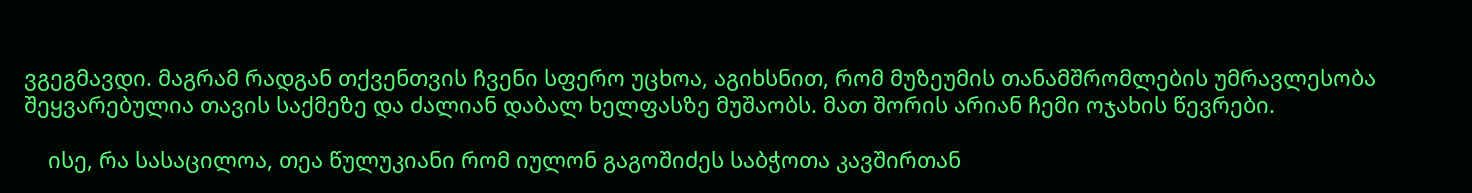ვგეგმავდი. მაგრამ რადგან თქვენთვის ჩვენი სფერო უცხოა, აგიხსნით, რომ მუზეუმის თანამშრომლების უმრავლესობა შეყვარებულია თავის საქმეზე და ძალიან დაბალ ხელფასზე მუშაობს. მათ შორის არიან ჩემი ოჯახის წევრები.

    ისე, რა სასაცილოა, თეა წულუკიანი რომ იულონ გაგოშიძეს საბჭოთა კავშირთან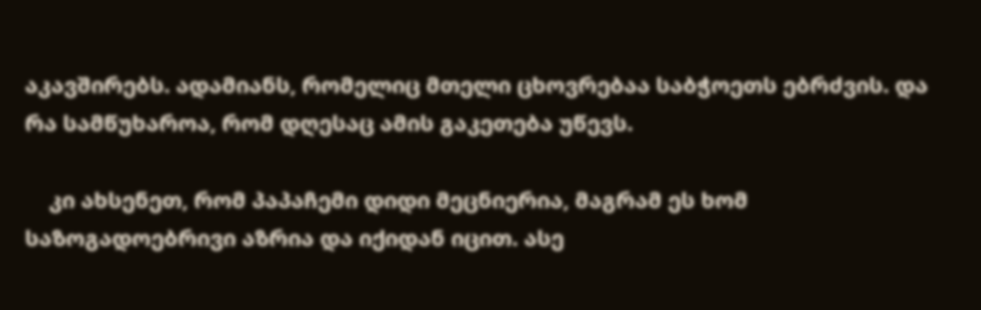აკავშირებს. ადამიანს, რომელიც მთელი ცხოვრებაა საბჭოეთს ებრძვის. და რა სამწუხაროა, რომ დღესაც ამის გაკეთება უწევს.

    კი ახსენეთ, რომ პაპაჩემი დიდი მეცნიერია, მაგრამ ეს ხომ საზოგადოებრივი აზრია და იქიდან იცით. ასე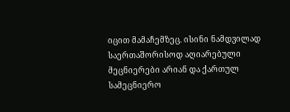იცით მამაჩემზეც. ისინი ნამდვილად საერთაშორისოდ აღიარებული მეცნიერები არიან და ქართულ სამეცნიერო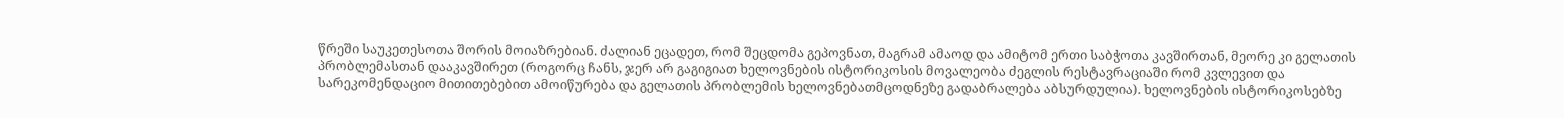წრეში საუკეთესოთა შორის მოიაზრებიან. ძალიან ეცადეთ, რომ შეცდომა გეპოვნათ, მაგრამ ამაოდ და ამიტომ ერთი საბჭოთა კავშირთან, მეორე კი გელათის პრობლემასთან დააკავშირეთ (როგორც ჩანს, ჯერ არ გაგიგიათ ხელოვნების ისტორიკოსის მოვალეობა ძეგლის რესტავრაციაში რომ კვლევით და სარეკომენდაციო მითითებებით ამოიწურება და გელათის პრობლემის ხელოვნებათმცოდნეზე გადაბრალება აბსურდულია). ხელოვნების ისტორიკოსებზე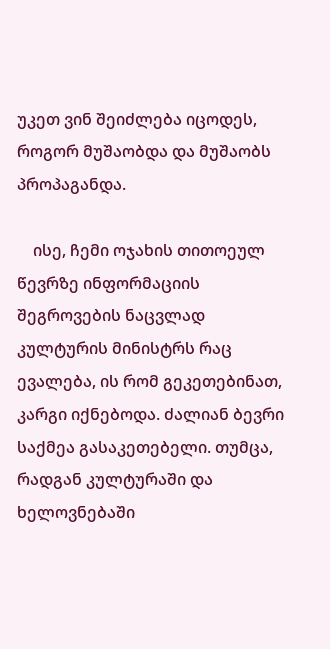უკეთ ვინ შეიძლება იცოდეს, როგორ მუშაობდა და მუშაობს პროპაგანდა.

    ისე, ჩემი ოჯახის თითოეულ წევრზე ინფორმაციის შეგროვების ნაცვლად კულტურის მინისტრს რაც ევალება, ის რომ გეკეთებინათ, კარგი იქნებოდა. ძალიან ბევრი საქმეა გასაკეთებელი. თუმცა, რადგან კულტურაში და ხელოვნებაში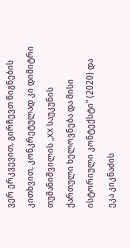ვერ ერკვევით, გირჩევთ წიგნების კითხვით, კონკრეტულად კი დიმიტრი თუმანიშვილის „XX საუკუნის ქართული ხელოვნება და მისი ისტორიული კონტექსტი“ (2020) და ეკა კიკნაძის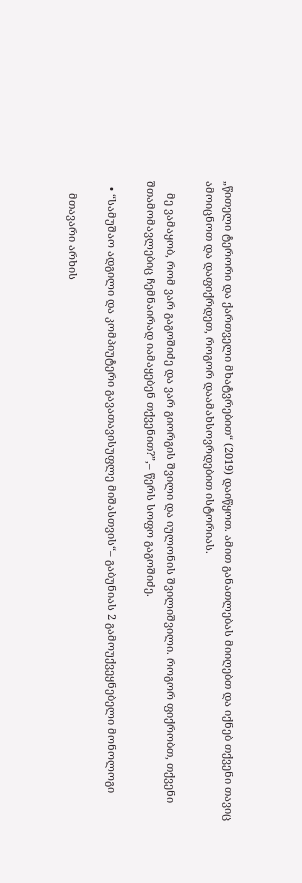„წითელი ტერორი და ქართველი მხატვრებით“ (2019) დაიწყოთ. ამით განათლებას მიიღებთ და იქნებ თქვენი თავიც ამოიცნოთ და დაფიქრდეთ, როგორ დაამახსოვრდებით ისტორიას.

    მე ვამაყობ, რომ ვარ გაგოშიძე და ვარ გიორგის შვილი და იულონის შვილიშვილი. როგორ ფიქრობთ, თქვენი შთამომავლებიც ჩემნაირად იამაყებენ თქვენით?”,– წერს სოფო გაგოშიძე.

  • “სამუშაო ადგილი და კომპიუტერი გავათავისუფლე მიშასთვის“– გაბუნიას 2 გამოუქვეყნებელი მონოლოგი

    მთავარი არხის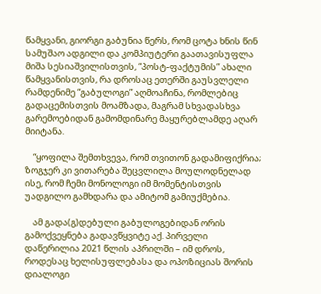წამყვანი, გიორგი გაბუნია წერს, რომ ცოტა ხნის წინ სამუშაო ადგილი და კომპიუტერი გაათავისუფლა მიშა სესიაშვილისთვის, “პოსტ-ფაქტუმის” ახალი წამყვანისთვის, რა დროსაც ეთერში გაუსვლელი რამდენიმე “გაბულოგი” აღმოაჩინა, რომლებიც გადაცემისთვის მოამზადა, მაგრამ სხვადასხვა გარემოებიდან გამომდინარე მაყურებლამდე აღარ მიიტანა.

    “ყოფილა შემთხვევა, რომ თვითონ გადამიფიქრია; ზოგჯერ კი ვითარება შეცვლილა მოულოდნელად ისე, რომ ჩემი მონოლოგი იმ მომენტისთვის უადგილო გამხდარა და ამიტომ გამიუქმებია.

    ამ გადა(გ)დებული გაბულოგებიდან ორის გამოქვეყნება გადავწყვიტე აქ. პირველი დაწერილია 2021 წლის აპრილში – იმ დროს, როდესაც ხელისუფლებასა და ოპოზიციას შორის დიალოგი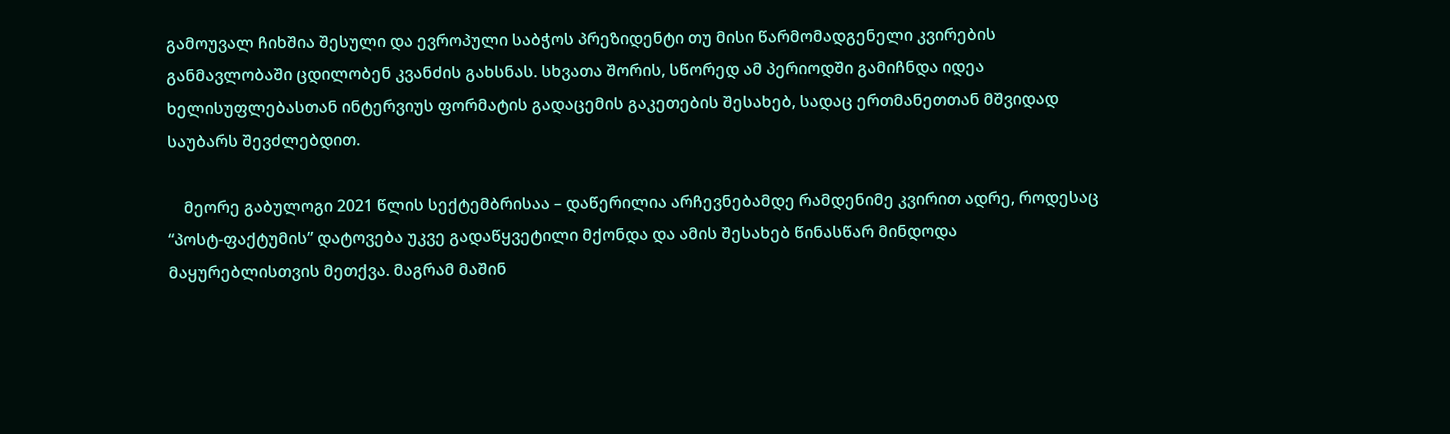გამოუვალ ჩიხშია შესული და ევროპული საბჭოს პრეზიდენტი თუ მისი წარმომადგენელი კვირების განმავლობაში ცდილობენ კვანძის გახსნას. სხვათა შორის, სწორედ ამ პერიოდში გამიჩნდა იდეა ხელისუფლებასთან ინტერვიუს ფორმატის გადაცემის გაკეთების შესახებ, სადაც ერთმანეთთან მშვიდად საუბარს შევძლებდით.

    მეორე გაბულოგი 2021 წლის სექტემბრისაა – დაწერილია არჩევნებამდე რამდენიმე კვირით ადრე, როდესაც “პოსტ-ფაქტუმის” დატოვება უკვე გადაწყვეტილი მქონდა და ამის შესახებ წინასწარ მინდოდა მაყურებლისთვის მეთქვა. მაგრამ მაშინ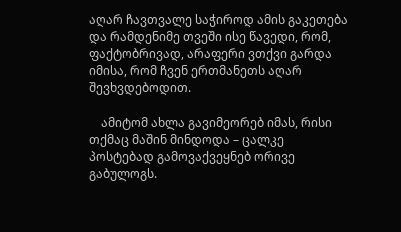აღარ ჩავთვალე საჭიროდ ამის გაკეთება და რამდენიმე თვეში ისე წავედი, რომ, ფაქტობრივად, არაფერი ვთქვი გარდა იმისა, რომ ჩვენ ერთმანეთს აღარ შევხვდებოდით.

    ამიტომ ახლა გავიმეორებ იმას, რისი თქმაც მაშინ მინდოდა – ცალკე პოსტებად გამოვაქვეყნებ ორივე გაბულოგს.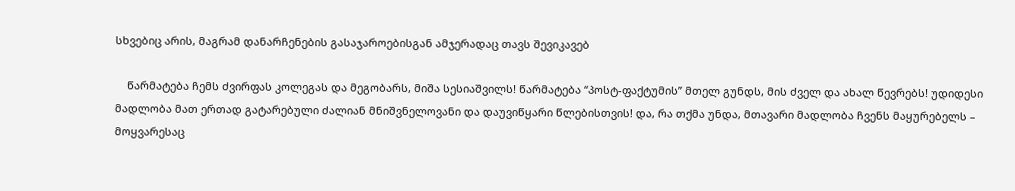სხვებიც არის, მაგრამ დანარჩენების გასაჯაროებისგან ამჯერადაც თავს შევიკავებ

    წარმატება ჩემს ძვირფას კოლეგას და მეგობარს, მიშა სესიაშვილს! წარმატება “პოსტ-ფაქტუმის” მთელ გუნდს, მის ძველ და ახალ წევრებს! უდიდესი მადლობა მათ ერთად გატარებული ძალიან მნიშვნელოვანი და დაუვიწყარი წლებისთვის! და, რა თქმა უნდა, მთავარი მადლობა ჩვენს მაყურებელს – მოყვარესაც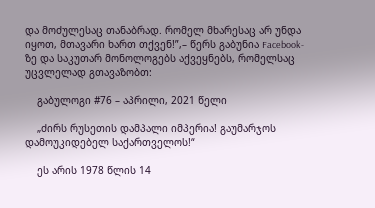და მოძულესაც თანაბრად. რომელ მხარესაც არ უნდა იყოთ, მთავარი ხართ თქვენ!”,– წერს გაბუნია Facebook-ზე და საკუთარ მონოლოგებს აქვეყნებს, რომელსაც უცვლელად გთავაზობთ:

    გაბულოგი #76 – აპრილი, 2021 წელი

    „ძირს რუსეთის დამპალი იმპერია! გაუმარჯოს დამოუკიდებელ საქართველოს!“

    ეს არის 1978 წლის 14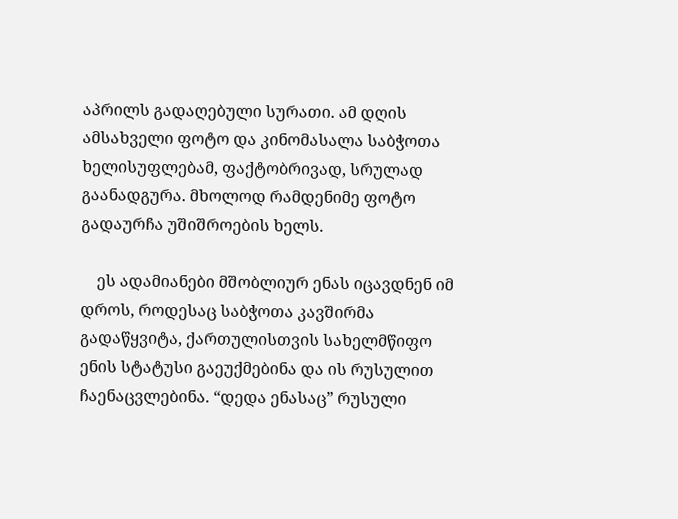აპრილს გადაღებული სურათი. ამ დღის ამსახველი ფოტო და კინომასალა საბჭოთა ხელისუფლებამ, ფაქტობრივად, სრულად გაანადგურა. მხოლოდ რამდენიმე ფოტო გადაურჩა უშიშროების ხელს.

    ეს ადამიანები მშობლიურ ენას იცავდნენ იმ დროს, როდესაც საბჭოთა კავშირმა გადაწყვიტა, ქართულისთვის სახელმწიფო ენის სტატუსი გაეუქმებინა და ის რუსულით ჩაენაცვლებინა. “დედა ენასაც” რუსული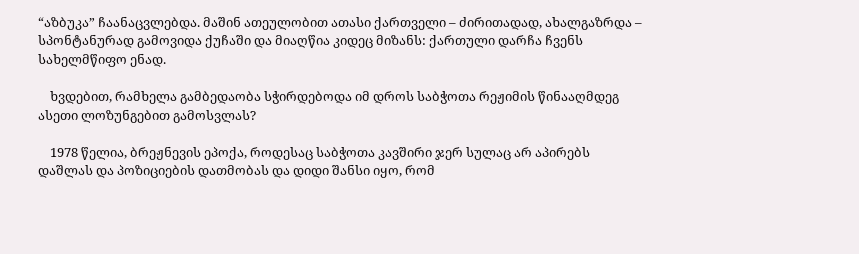“აზბუკა” ჩაანაცვლებდა. მაშინ ათეულობით ათასი ქართველი – ძირითადად, ახალგაზრდა – სპონტანურად გამოვიდა ქუჩაში და მიაღწია კიდეც მიზანს: ქართული დარჩა ჩვენს სახელმწიფო ენად.

    ხვდებით, რამხელა გამბედაობა სჭირდებოდა იმ დროს საბჭოთა რეჟიმის წინააღმდეგ ასეთი ლოზუნგებით გამოსვლას?

    1978 წელია, ბრეჟნევის ეპოქა, როდესაც საბჭოთა კავშირი ჯერ სულაც არ აპირებს დაშლას და პოზიციების დათმობას და დიდი შანსი იყო, რომ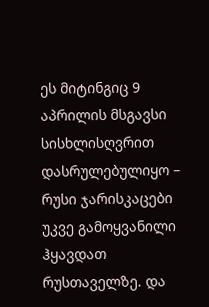ეს მიტინგიც 9 აპრილის მსგავსი სისხლისღვრით დასრულებულიყო – რუსი ჯარისკაცები უკვე გამოყვანილი ჰყავდათ რუსთაველზე. და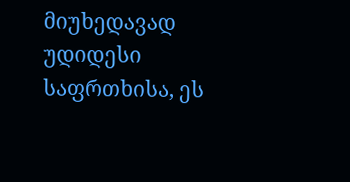მიუხედავად უდიდესი საფრთხისა, ეს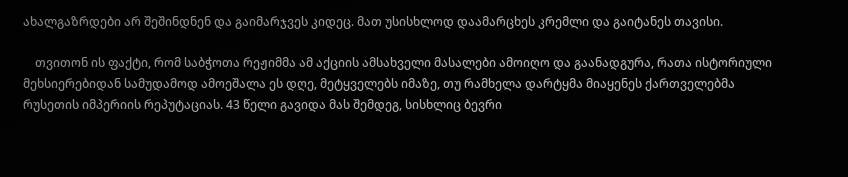ახალგაზრდები არ შეშინდნენ და გაიმარჯვეს კიდეც. მათ უსისხლოდ დაამარცხეს კრემლი და გაიტანეს თავისი.

    თვითონ ის ფაქტი, რომ საბჭოთა რეჟიმმა ამ აქციის ამსახველი მასალები ამოიღო და გაანადგურა, რათა ისტორიული მეხსიერებიდან სამუდამოდ ამოეშალა ეს დღე, მეტყველებს იმაზე, თუ რამხელა დარტყმა მიაყენეს ქართველებმა რუსეთის იმპერიის რეპუტაციას. 43 წელი გავიდა მას შემდეგ, სისხლიც ბევრი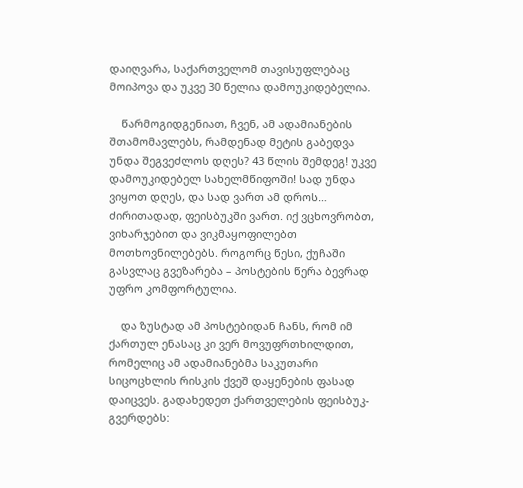დაიღვარა, საქართველომ თავისუფლებაც მოიპოვა და უკვე 30 წელია დამოუკიდებელია.

    წარმოგიდგენიათ, ჩვენ, ამ ადამიანების შთამომავლებს, რამდენად მეტის გაბედვა უნდა შეგვეძლოს დღეს? 43 წლის შემდეგ! უკვე დამოუკიდებელ სახელმწიფოში! სად უნდა ვიყოთ დღეს, და სად ვართ ამ დროს… ძირითადად, ფეისბუკში ვართ. იქ ვცხოვრობთ, ვიხარჯებით და ვიკმაყოფილებთ მოთხოვნილებებს. როგორც წესი, ქუჩაში გასვლაც გვეზარება – პოსტების წერა ბევრად უფრო კომფორტულია.

    და ზუსტად ამ პოსტებიდან ჩანს, რომ იმ ქართულ ენასაც კი ვერ მოვუფრთხილდით, რომელიც ამ ადამიანებმა საკუთარი სიცოცხლის რისკის ქვეშ დაყენების ფასად დაიცვეს. გადახედეთ ქართველების ფეისბუკ-გვერდებს: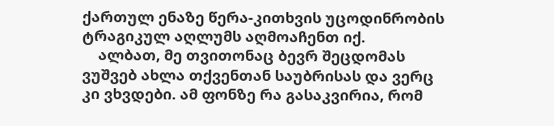ქართულ ენაზე წერა-კითხვის უცოდინრობის ტრაგიკულ აღლუმს აღმოაჩენთ იქ.
    ალბათ, მე თვითონაც ბევრ შეცდომას ვუშვებ ახლა თქვენთან საუბრისას და ვერც კი ვხვდები. ამ ფონზე რა გასაკვირია, რომ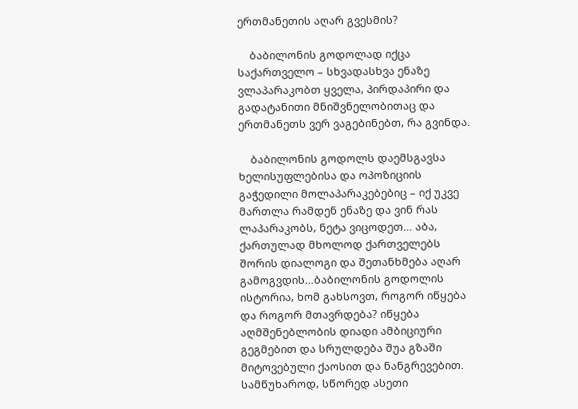ერთმანეთის აღარ გვესმის?

    ბაბილონის გოდოლად იქცა საქართველო – სხვადასხვა ენაზე ვლაპარაკობთ ყველა, პირდაპირი და გადატანითი მნიშვნელობითაც და ერთმანეთს ვერ ვაგებინებთ, რა გვინდა.

    ბაბილონის გოდოლს დაემსგავსა ხელისუფლებისა და ოპოზიციის გაჭედილი მოლაპარაკებებიც – იქ უკვე მართლა რამდენ ენაზე და ვინ რას ლაპარაკობს, ნეტა ვიცოდეთ… აბა, ქართულად მხოლოდ ქართველებს შორის დიალოგი და შეთანხმება აღარ გამოგვდის…ბაბილონის გოდოლის ისტორია, ხომ გახსოვთ, როგორ იწყება და როგორ მთავრდება? იწყება აღმშენებლობის დიადი ამბიციური გეგმებით და სრულდება შუა გზაში მიტოვებული ქაოსით და ნანგრევებით. სამწუხაროდ, სწორედ ასეთი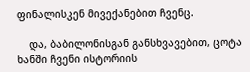ფინალისკენ მივექანებით ჩვენც.

    და, ბაბილონისგან განსხვავებით, ცოტა ხანში ჩვენი ისტორიის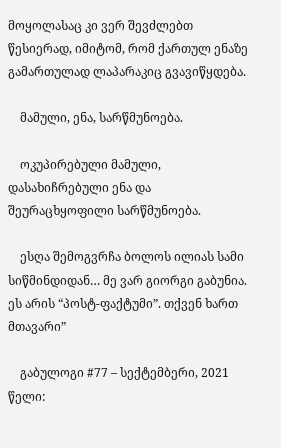მოყოლასაც კი ვერ შევძლებთ წესიერად, იმიტომ, რომ ქართულ ენაზე გამართულად ლაპარაკიც გვავიწყდება.

    მამული, ენა, სარწმუნოება.

    ოკუპირებული მამული, დასახიჩრებული ენა და შეურაცხყოფილი სარწმუნოება.

    ესღა შემოგვრჩა ბოლოს ილიას სამი სიწმინდიდან… მე ვარ გიორგი გაბუნია. ეს არის “პოსტ-ფაქტუმი”. თქვენ ხართ მთავარი”

    გაბულოგი #77 – სექტემბერი, 2021 წელი: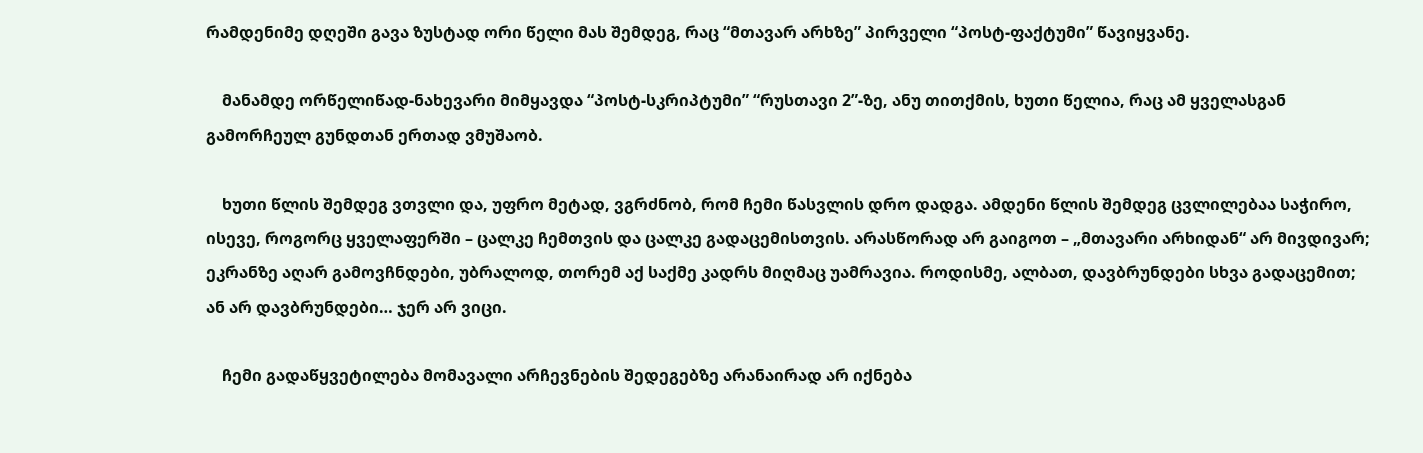რამდენიმე დღეში გავა ზუსტად ორი წელი მას შემდეგ, რაც “მთავარ არხზე” პირველი “პოსტ-ფაქტუმი” წავიყვანე.

    მანამდე ორწელიწად-ნახევარი მიმყავდა “პოსტ-სკრიპტუმი” “რუსთავი 2”-ზე, ანუ თითქმის, ხუთი წელია, რაც ამ ყველასგან გამორჩეულ გუნდთან ერთად ვმუშაობ.

    ხუთი წლის შემდეგ ვთვლი და, უფრო მეტად, ვგრძნობ, რომ ჩემი წასვლის დრო დადგა. ამდენი წლის შემდეგ ცვლილებაა საჭირო, ისევე, როგორც ყველაფერში – ცალკე ჩემთვის და ცალკე გადაცემისთვის. არასწორად არ გაიგოთ – „მთავარი არხიდან“ არ მივდივარ; ეკრანზე აღარ გამოვჩნდები, უბრალოდ, თორემ აქ საქმე კადრს მიღმაც უამრავია. როდისმე, ალბათ, დავბრუნდები სხვა გადაცემით; ან არ დავბრუნდები… ჯერ არ ვიცი.

    ჩემი გადაწყვეტილება მომავალი არჩევნების შედეგებზე არანაირად არ იქნება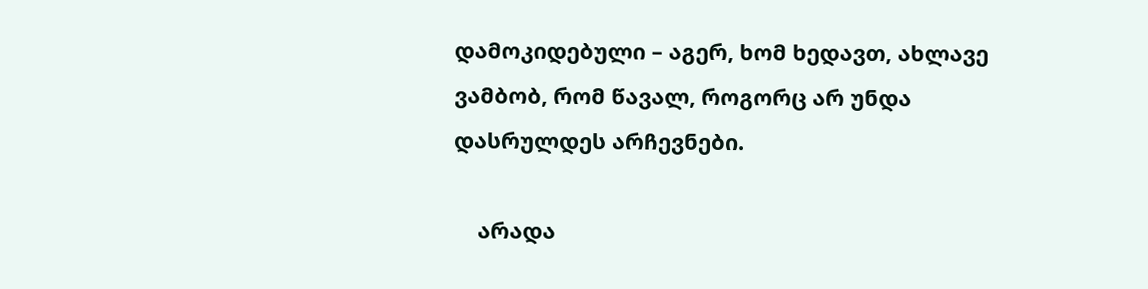დამოკიდებული – აგერ, ხომ ხედავთ, ახლავე ვამბობ, რომ წავალ, როგორც არ უნდა დასრულდეს არჩევნები.

    არადა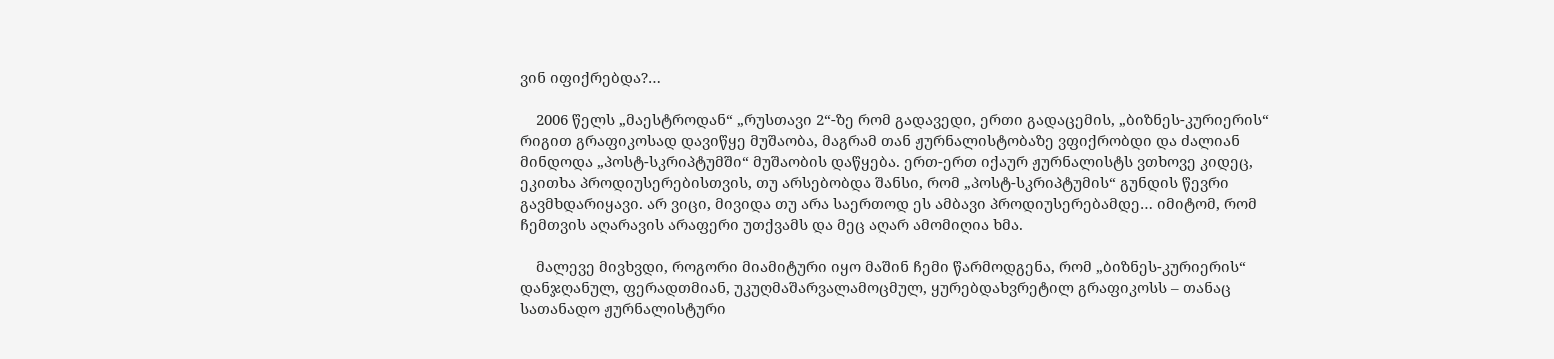ვინ იფიქრებდა?…

    2006 წელს „მაესტროდან“ „რუსთავი 2“-ზე რომ გადავედი, ერთი გადაცემის, „ბიზნეს-კურიერის“ რიგით გრაფიკოსად დავიწყე მუშაობა, მაგრამ თან ჟურნალისტობაზე ვფიქრობდი და ძალიან მინდოდა „პოსტ-სკრიპტუმში“ მუშაობის დაწყება. ერთ-ერთ იქაურ ჟურნალისტს ვთხოვე კიდეც, ეკითხა პროდიუსერებისთვის, თუ არსებობდა შანსი, რომ „პოსტ-სკრიპტუმის“ გუნდის წევრი გავმხდარიყავი. არ ვიცი, მივიდა თუ არა საერთოდ ეს ამბავი პროდიუსერებამდე… იმიტომ, რომ ჩემთვის აღარავის არაფერი უთქვამს და მეც აღარ ამომიღია ხმა.

    მალევე მივხვდი, როგორი მიამიტური იყო მაშინ ჩემი წარმოდგენა, რომ „ბიზნეს-კურიერის“ დანჯღანულ, ფერადთმიან, უკუღმაშარვალამოცმულ, ყურებდახვრეტილ გრაფიკოსს – თანაც სათანადო ჟურნალისტური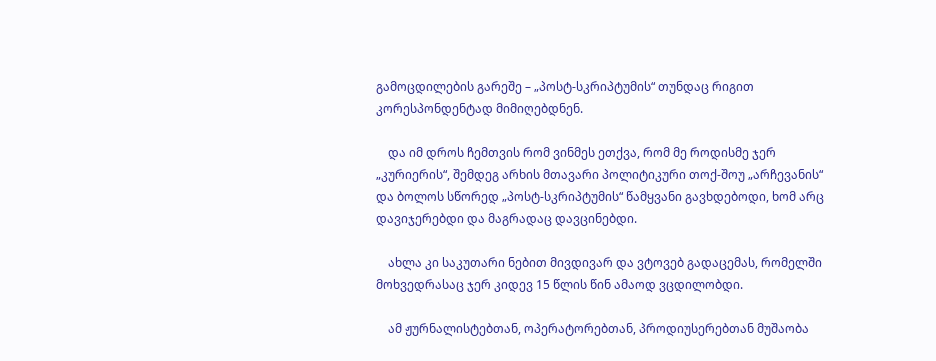გამოცდილების გარეშე – „პოსტ-სკრიპტუმის“ თუნდაც რიგით კორესპონდენტად მიმიღებდნენ.

    და იმ დროს ჩემთვის რომ ვინმეს ეთქვა, რომ მე როდისმე ჯერ „კურიერის“, შემდეგ არხის მთავარი პოლიტიკური თოქ-შოუ „არჩევანის“ და ბოლოს სწორედ „პოსტ-სკრიპტუმის“ წამყვანი გავხდებოდი, ხომ არც დავიჯერებდი და მაგრადაც დავცინებდი.

    ახლა კი საკუთარი ნებით მივდივარ და ვტოვებ გადაცემას, რომელში მოხვედრასაც ჯერ კიდევ 15 წლის წინ ამაოდ ვცდილობდი.

    ამ ჟურნალისტებთან, ოპერატორებთან, პროდიუსერებთან მუშაობა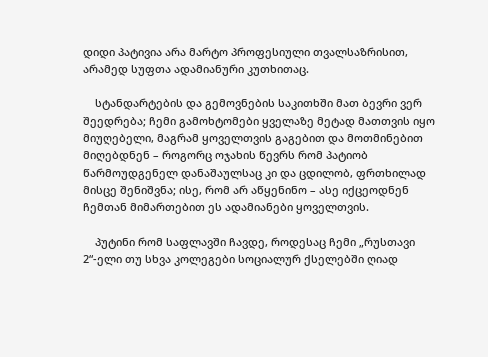დიდი პატივია არა მარტო პროფესიული თვალსაზრისით, არამედ სუფთა ადამიანური კუთხითაც.

    სტანდარტების და გემოვნების საკითხში მათ ბევრი ვერ შეედრება; ჩემი გამოხტომები ყველაზე მეტად მათთვის იყო მიუღებელი, მაგრამ ყოველთვის გაგებით და მოთმინებით მიღებდნენ – როგორც ოჯახის წევრს რომ პატიობ წარმოუდგენელ დანაშაულსაც კი და ცდილობ, ფრთხილად მისცე შენიშვნა; ისე, რომ არ აწყენინო – ასე იქცეოდნენ ჩემთან მიმართებით ეს ადამიანები ყოველთვის.

    პუტინი რომ საფლავში ჩავდე, როდესაც ჩემი „რუსთავი 2“-ელი თუ სხვა კოლეგები სოციალურ ქსელებში ღიად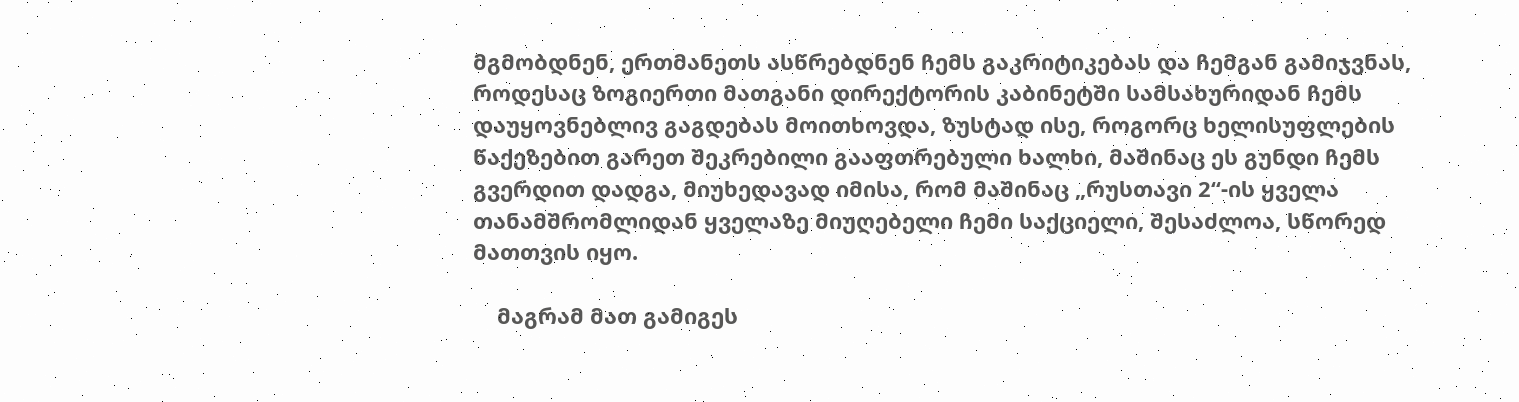მგმობდნენ, ერთმანეთს ასწრებდნენ ჩემს გაკრიტიკებას და ჩემგან გამიჯვნას, როდესაც ზოგიერთი მათგანი დირექტორის კაბინეტში სამსახურიდან ჩემს დაუყოვნებლივ გაგდებას მოითხოვდა, ზუსტად ისე, როგორც ხელისუფლების წაქეზებით გარეთ შეკრებილი გააფთრებული ხალხი, მაშინაც ეს გუნდი ჩემს გვერდით დადგა, მიუხედავად იმისა, რომ მაშინაც „რუსთავი 2“-ის ყველა თანამშრომლიდან ყველაზე მიუღებელი ჩემი საქციელი, შესაძლოა, სწორედ მათთვის იყო.

    მაგრამ მათ გამიგეს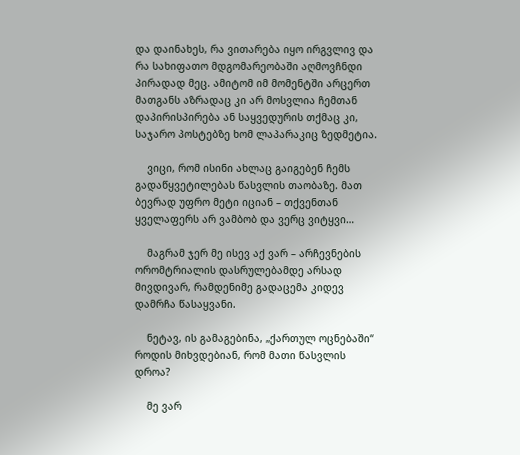და დაინახეს, რა ვითარება იყო ირგვლივ და რა სახიფათო მდგომარეობაში აღმოვჩნდი პირადად მეც. ამიტომ იმ მომენტში არცერთ მათგანს აზრადაც კი არ მოსვლია ჩემთან დაპირისპირება ან საყვედურის თქმაც კი, საჯარო პოსტებზე ხომ ლაპარაკიც ზედმეტია.

    ვიცი, რომ ისინი ახლაც გაიგებენ ჩემს გადაწყვეტილებას წასვლის თაობაზე. მათ ბევრად უფრო მეტი იციან – თქვენთან ყველაფერს არ ვამბობ და ვერც ვიტყვი…

    მაგრამ ჯერ მე ისევ აქ ვარ – არჩევნების ორომტრიალის დასრულებამდე არსად მივდივარ, რამდენიმე გადაცემა კიდევ დამრჩა წასაყვანი.

    ნეტავ, ის გამაგებინა, „ქართულ ოცნებაში“ როდის მიხვდებიან, რომ მათი წასვლის დროა?

    მე ვარ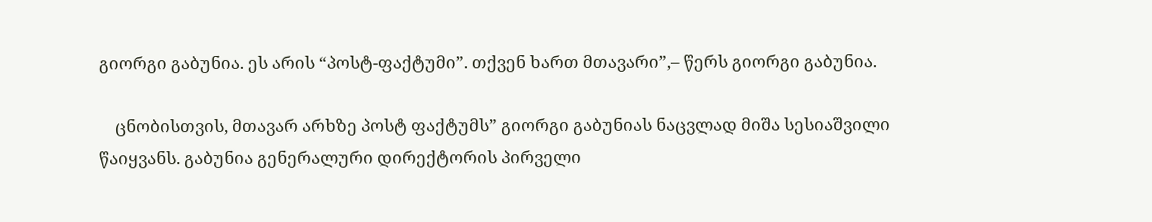გიორგი გაბუნია. ეს არის “პოსტ-ფაქტუმი”. თქვენ ხართ მთავარი”,– წერს გიორგი გაბუნია.

    ცნობისთვის, მთავარ არხზე პოსტ ფაქტუმს” გიორგი გაბუნიას ნაცვლად მიშა სესიაშვილი წაიყვანს. გაბუნია გენერალური დირექტორის პირველი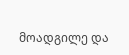მოადგილე და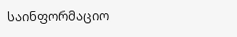საინფორმაციო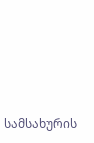სამსახურის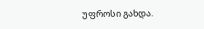უფროსი გახდა.